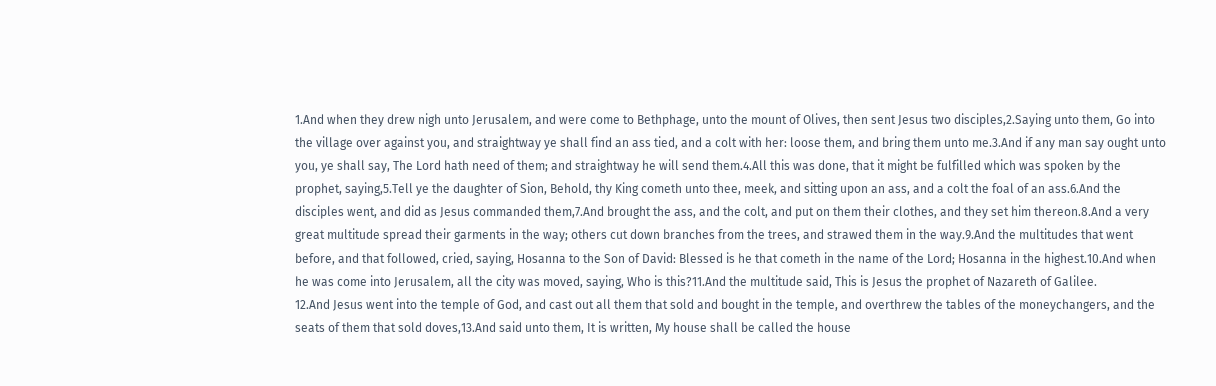1.And when they drew nigh unto Jerusalem, and were come to Bethphage, unto the mount of Olives, then sent Jesus two disciples,2.Saying unto them, Go into the village over against you, and straightway ye shall find an ass tied, and a colt with her: loose them, and bring them unto me.3.And if any man say ought unto you, ye shall say, The Lord hath need of them; and straightway he will send them.4.All this was done, that it might be fulfilled which was spoken by the prophet, saying,5.Tell ye the daughter of Sion, Behold, thy King cometh unto thee, meek, and sitting upon an ass, and a colt the foal of an ass.6.And the disciples went, and did as Jesus commanded them,7.And brought the ass, and the colt, and put on them their clothes, and they set him thereon.8.And a very great multitude spread their garments in the way; others cut down branches from the trees, and strawed them in the way.9.And the multitudes that went before, and that followed, cried, saying, Hosanna to the Son of David: Blessed is he that cometh in the name of the Lord; Hosanna in the highest.10.And when he was come into Jerusalem, all the city was moved, saying, Who is this?11.And the multitude said, This is Jesus the prophet of Nazareth of Galilee.
12.And Jesus went into the temple of God, and cast out all them that sold and bought in the temple, and overthrew the tables of the moneychangers, and the seats of them that sold doves,13.And said unto them, It is written, My house shall be called the house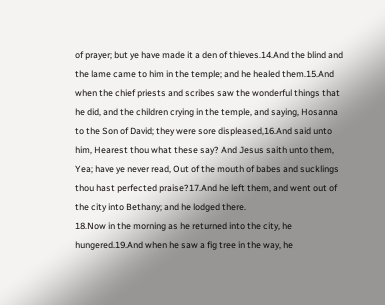of prayer; but ye have made it a den of thieves.14.And the blind and the lame came to him in the temple; and he healed them.15.And when the chief priests and scribes saw the wonderful things that he did, and the children crying in the temple, and saying, Hosanna to the Son of David; they were sore displeased,16.And said unto him, Hearest thou what these say? And Jesus saith unto them, Yea; have ye never read, Out of the mouth of babes and sucklings thou hast perfected praise?17.And he left them, and went out of the city into Bethany; and he lodged there.
18.Now in the morning as he returned into the city, he hungered.19.And when he saw a fig tree in the way, he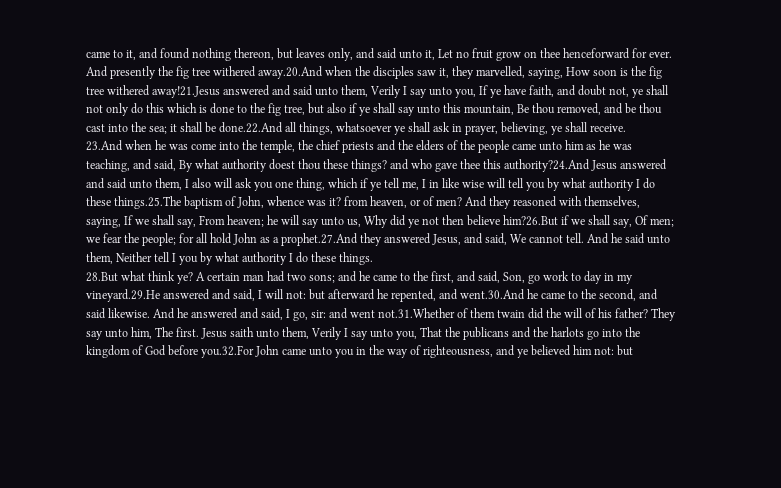came to it, and found nothing thereon, but leaves only, and said unto it, Let no fruit grow on thee henceforward for ever. And presently the fig tree withered away.20.And when the disciples saw it, they marvelled, saying, How soon is the fig tree withered away!21.Jesus answered and said unto them, Verily I say unto you, If ye have faith, and doubt not, ye shall not only do this which is done to the fig tree, but also if ye shall say unto this mountain, Be thou removed, and be thou cast into the sea; it shall be done.22.And all things, whatsoever ye shall ask in prayer, believing, ye shall receive.
23.And when he was come into the temple, the chief priests and the elders of the people came unto him as he was teaching, and said, By what authority doest thou these things? and who gave thee this authority?24.And Jesus answered and said unto them, I also will ask you one thing, which if ye tell me, I in like wise will tell you by what authority I do these things.25.The baptism of John, whence was it? from heaven, or of men? And they reasoned with themselves, saying, If we shall say, From heaven; he will say unto us, Why did ye not then believe him?26.But if we shall say, Of men; we fear the people; for all hold John as a prophet.27.And they answered Jesus, and said, We cannot tell. And he said unto them, Neither tell I you by what authority I do these things.
28.But what think ye? A certain man had two sons; and he came to the first, and said, Son, go work to day in my vineyard.29.He answered and said, I will not: but afterward he repented, and went.30.And he came to the second, and said likewise. And he answered and said, I go, sir: and went not.31.Whether of them twain did the will of his father? They say unto him, The first. Jesus saith unto them, Verily I say unto you, That the publicans and the harlots go into the kingdom of God before you.32.For John came unto you in the way of righteousness, and ye believed him not: but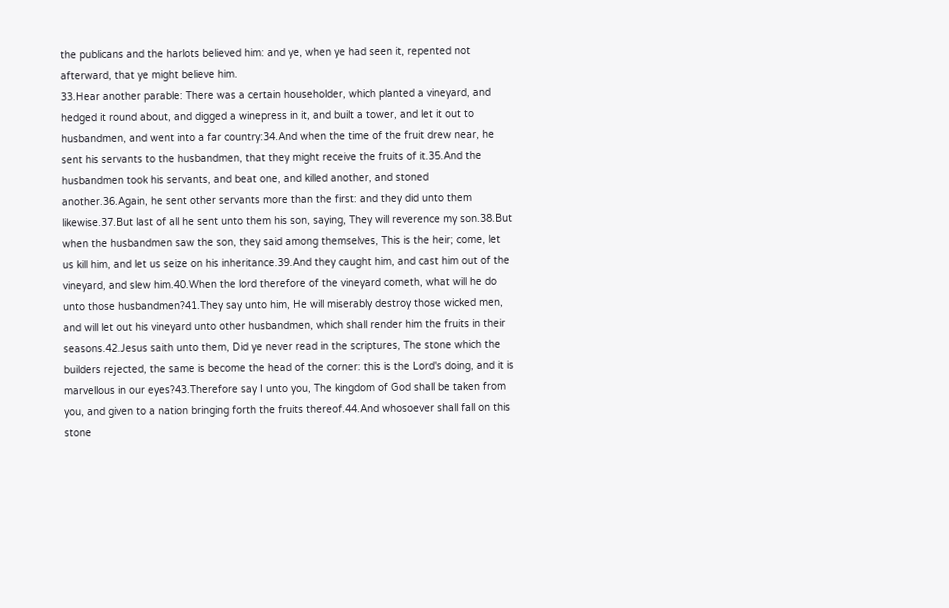the publicans and the harlots believed him: and ye, when ye had seen it, repented not afterward, that ye might believe him.
33.Hear another parable: There was a certain householder, which planted a vineyard, and hedged it round about, and digged a winepress in it, and built a tower, and let it out to husbandmen, and went into a far country:34.And when the time of the fruit drew near, he sent his servants to the husbandmen, that they might receive the fruits of it.35.And the husbandmen took his servants, and beat one, and killed another, and stoned another.36.Again, he sent other servants more than the first: and they did unto them likewise.37.But last of all he sent unto them his son, saying, They will reverence my son.38.But when the husbandmen saw the son, they said among themselves, This is the heir; come, let us kill him, and let us seize on his inheritance.39.And they caught him, and cast him out of the vineyard, and slew him.40.When the lord therefore of the vineyard cometh, what will he do unto those husbandmen?41.They say unto him, He will miserably destroy those wicked men, and will let out his vineyard unto other husbandmen, which shall render him the fruits in their seasons.42.Jesus saith unto them, Did ye never read in the scriptures, The stone which the builders rejected, the same is become the head of the corner: this is the Lord's doing, and it is marvellous in our eyes?43.Therefore say I unto you, The kingdom of God shall be taken from you, and given to a nation bringing forth the fruits thereof.44.And whosoever shall fall on this stone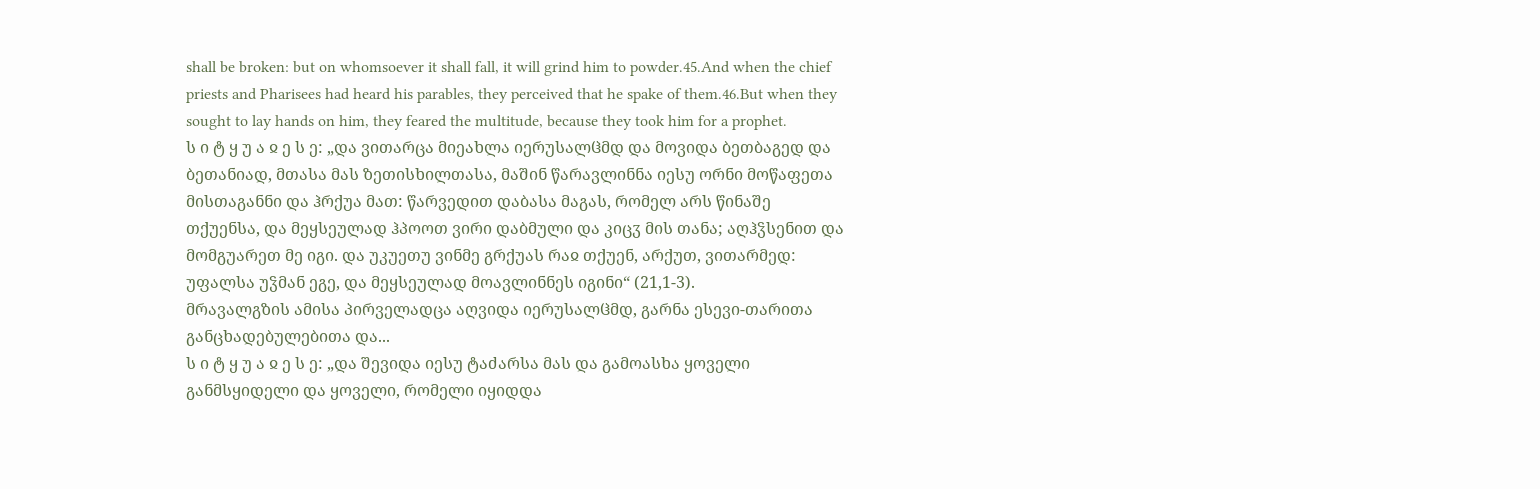shall be broken: but on whomsoever it shall fall, it will grind him to powder.45.And when the chief priests and Pharisees had heard his parables, they perceived that he spake of them.46.But when they sought to lay hands on him, they feared the multitude, because they took him for a prophet.
ს ი ტ ყ უ ა ჲ ე ს ე: „და ვითარცა მიეახლა იერუსალჱმდ და მოვიდა ბეთბაგედ და ბეთანიად, მთასა მას ზეთისხილთასა, მაშინ წარავლინნა იესუ ორნი მოწაფეთა მისთაგანნი და ჰრქუა მათ: წარვედით დაბასა მაგას, რომელ არს წინაშე თქუენსა, და მეყსეულად ჰპოოთ ვირი დაბმული და კიცჳ მის თანა; აღჰჴსენით და მომგუარეთ მე იგი. და უკუეთუ ვინმე გრქუას რაჲ თქუენ, არქუთ, ვითარმედ: უფალსა უჴმან ეგე, და მეყსეულად მოავლინნეს იგინი“ (21,1-3).
მრავალგზის ამისა პირველადცა აღვიდა იერუსალჱმდ, გარნა ესევი-თარითა განცხადებულებითა და...
ს ი ტ ყ უ ა ჲ ე ს ე: „და შევიდა იესუ ტაძარსა მას და გამოასხა ყოველი განმსყიდელი და ყოველი, რომელი იყიდდა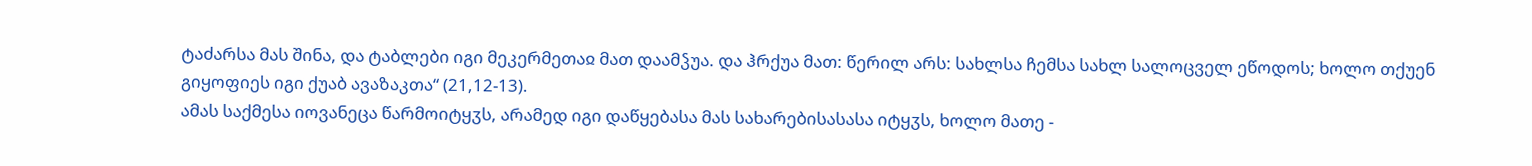ტაძარსა მას შინა, და ტაბლები იგი მეკერმეთაჲ მათ დაამჴუა. და ჰრქუა მათ: წერილ არს: სახლსა ჩემსა სახლ სალოცველ ეწოდოს; ხოლო თქუენ გიყოფიეს იგი ქუაბ ავაზაკთა“ (21,12-13).
ამას საქმესა იოვანეცა წარმოიტყჳს, არამედ იგი დაწყებასა მას სახარებისასასა იტყჳს, ხოლო მათე -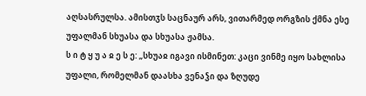აღსასრულსა. ამისთჳს საცნაურ არს, ვითარმედ ორგზის ქმნა ესე უფალმან სხუასა და სხუასა ჟამსა.
ს ი ტ ყ უ ა ჲ ე ს ე: „სხუაჲ იგავი ისმინეთ: კაცი ვინმე იყო სახლისა უფალი, რომელმან დაასხა ვენაჴი და ზღუდე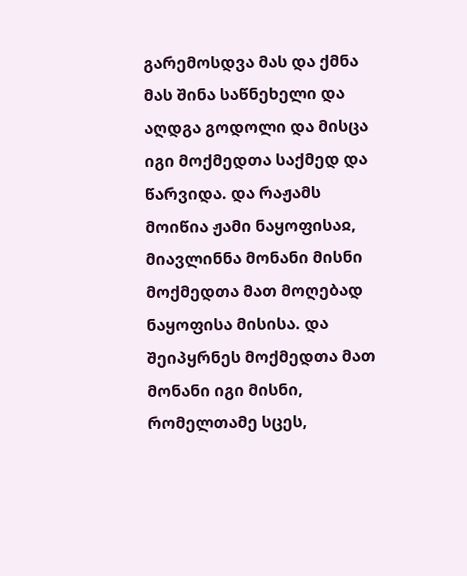გარემოსდვა მას და ქმნა მას შინა საწნეხელი და აღდგა გოდოლი და მისცა იგი მოქმედთა საქმედ და წარვიდა. და რაჟამს მოიწია ჟამი ნაყოფისაჲ, მიავლინნა მონანი მისნი მოქმედთა მათ მოღებად ნაყოფისა მისისა. და შეიპყრნეს მოქმედთა მათ მონანი იგი მისნი, რომელთამე სცეს,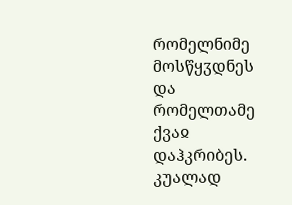რომელნიმე მოსწყჳდნეს და რომელთამე ქვაჲ დაჰკრიბეს. კუალად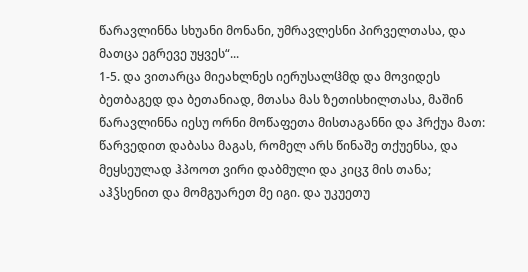წარავლინნა სხუანი მონანი, უმრავლესნი პირველთასა, და მათცა ეგრევე უყვეს“...
1-5. და ვითარცა მიეახლნეს იერუსალჱმდ და მოვიდეს ბეთბაგედ და ბეთანიად, მთასა მას ზეთისხილთასა, მაშინ წარავლინნა იესუ ორნი მოწაფეთა მისთაგანნი და ჰრქუა მათ: წარვედით დაბასა მაგას, რომელ არს წინაშე თქუენსა, და მეყსეულად ჰპოოთ ვირი დაბმული და კიცჳ მის თანა; აჰჴსენით და მომგუარეთ მე იგი. და უკუეთუ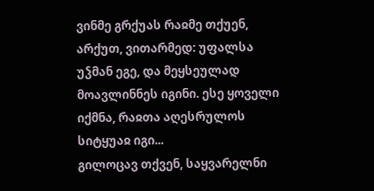ვინმე გრქუას რაჲმე თქუენ, არქუთ, ვითარმედ: უფალსა უჴმან ეგე, და მეყსეულად მოავლინნეს იგინი. ესე ყოველი იქმნა, რაჲთა აღესრულოს სიტყუაჲ იგი...
გილოცავ თქვენ, საყვარელნი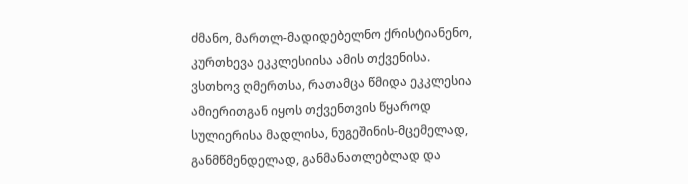ძმანო, მართლ-მადიდებელნო ქრისტიანენო, კურთხევა ეკკლესიისა ამის თქვენისა. ვსთხოვ ღმერთსა, რათამცა წმიდა ეკკლესია ამიერითგან იყოს თქვენთვის წყაროდ სულიერისა მადლისა, ნუგეშინის-მცემელად, განმწმენდელად, განმანათლებლად და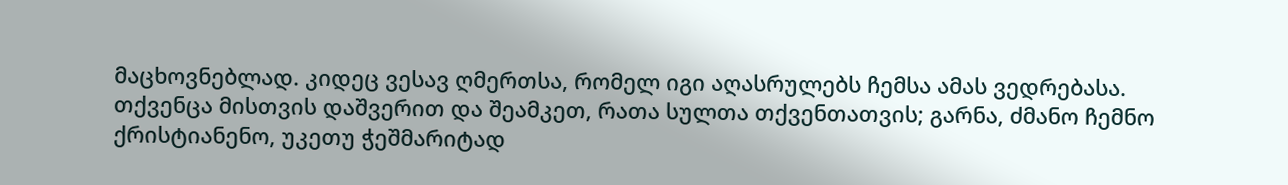მაცხოვნებლად. კიდეც ვესავ ღმერთსა, რომელ იგი აღასრულებს ჩემსა ამას ვედრებასა. თქვენცა მისთვის დაშვერით და შეამკეთ, რათა სულთა თქვენთათვის; გარნა, ძმანო ჩემნო ქრისტიანენო, უკეთუ ჭეშმარიტად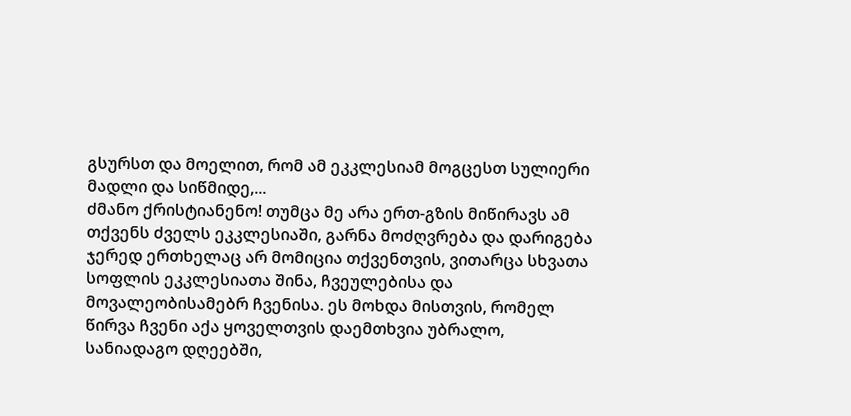გსურსთ და მოელით, რომ ამ ეკკლესიამ მოგცესთ სულიერი მადლი და სიწმიდე,...
ძმანო ქრისტიანენო! თუმცა მე არა ერთ-გზის მიწირავს ამ თქვენს ძველს ეკკლესიაში, გარნა მოძღვრება და დარიგება ჯერედ ერთხელაც არ მომიცია თქვენთვის, ვითარცა სხვათა სოფლის ეკკლესიათა შინა, ჩვეულებისა და მოვალეობისამებრ ჩვენისა. ეს მოხდა მისთვის, რომელ წირვა ჩვენი აქა ყოველთვის დაემთხვია უბრალო, სანიადაგო დღეებში,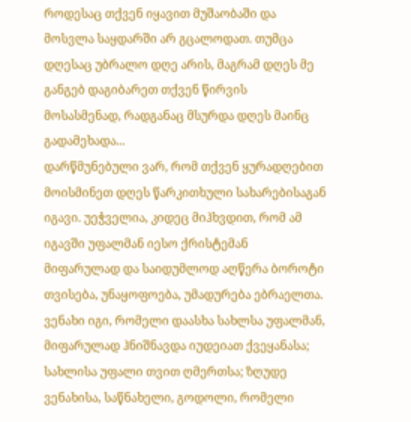როდესაც თქვენ იყავით მუშაობაში და მოსვლა საყდარში არ გცალოდათ. თუმცა დღესაც უბრალო დღე არის, მაგრამ დღეს მე განგებ დაგიბარეთ თქვენ წირვის მოსასმენად, რადგანაც მსურდა დღეს მაინც გადამეხადა...
დარწმუნებული ვარ, რომ თქვენ ყურადღებით მოისმინეთ დღეს წარკითხული სახარებისაგან იგავი. უეჭველია, კიდეც მიჰხვდით, რომ ამ იგავში უფალმან იესო ქრისტემან მიფარულად და საიდუმლოდ აღწერა ბოროტი თვისება, უნაყოფოება, უმადურება ებრაელთა. ვენახი იგი, რომელი დაასხა სახლსა უფალმან, მიფარულად ჰნიშნავდა იუდეიათ ქვეყანასა; სახლისა უფალი თვით ღმერთსა; ზღუდე ვენახისა, საწნახელი, გოდოლი, რომელი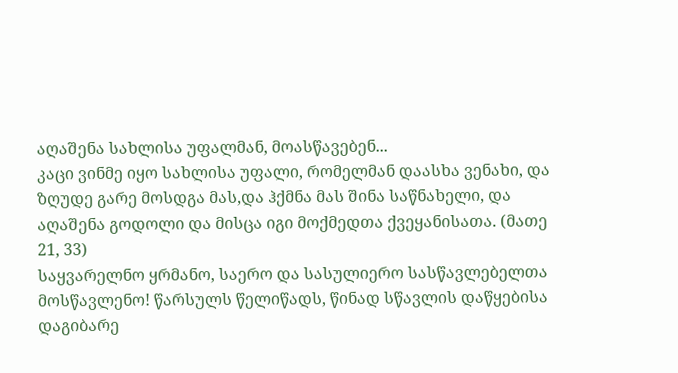აღაშენა სახლისა უფალმან, მოასწავებენ...
კაცი ვინმე იყო სახლისა უფალი, რომელმან დაასხა ვენახი, და ზღუდე გარე მოსდგა მას,და ჰქმნა მას შინა საწნახელი, და აღაშენა გოდოლი და მისცა იგი მოქმედთა ქვეყანისათა. (მათე 21, 33)
საყვარელნო ყრმანო, საერო და სასულიერო სასწავლებელთა მოსწავლენო! წარსულს წელიწადს, წინად სწავლის დაწყებისა დაგიბარე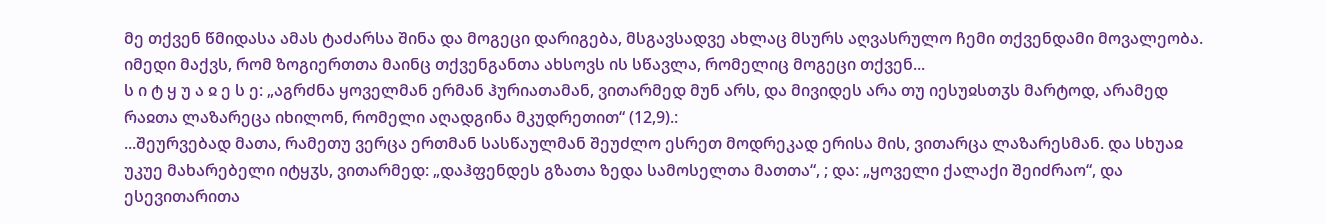მე თქვენ წმიდასა ამას ტაძარსა შინა და მოგეცი დარიგება, მსგავსადვე ახლაც მსურს აღვასრულო ჩემი თქვენდამი მოვალეობა. იმედი მაქვს, რომ ზოგიერთთა მაინც თქვენგანთა ახსოვს ის სწავლა, რომელიც მოგეცი თქვენ...
ს ი ტ ყ უ ა ჲ ე ს ე: „აგრძნა ყოველმან ერმან ჰურიათამან, ვითარმედ მუნ არს, და მივიდეს არა თუ იესუჲსთჳს მარტოდ, არამედ რაჲთა ლაზარეცა იხილონ, რომელი აღადგინა მკუდრეთით“ (12,9).:
...შეურვებად მათა, რამეთუ ვერცა ერთმან სასწაულმან შეუძლო ესრეთ მოდრეკად ერისა მის, ვითარცა ლაზარესმან. და სხუაჲ უკუე მახარებელი იტყჳს, ვითარმედ: „დაჰფენდეს გზათა ზედა სამოსელთა მათთა“, ; და: „ყოველი ქალაქი შეიძრაო“, და ესევითარითა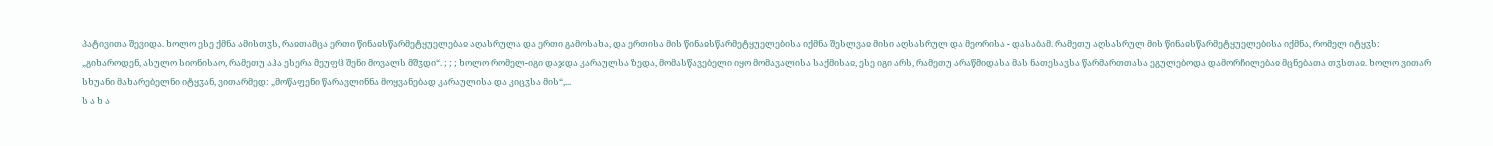პატივითა შევიდა. ხოლო ესე ქმნა ამისთჳს, რაჲთამცა ერთი წინაჲსწარმეტყუელებაჲ აღასრულა და ერთი გამოსახა, და ერთისა მის წინაჲსწარმეტყუელებისა იქმნა შესლვაჲ მისი აღსასრულ და მეორისა - დასაბამ. რამეთუ აღსასრულ მის წინაჲსწარმეტყუელებისა იქმნა, რომელ იტყჳს: „გიხაროდენ, ასულო სიონისაო, რამეთუ აჰა ესერა მეუფჱ შენი მოვალს მშჳდი“. ; ; ; ხოლო რომელ-იგი დაჯდა კარაულსა ზედა, მომასწავებელი იყო მომავალისა საქმისაჲ, ესე იგი არს, რამეთუ არაწმიდასა მას ნათესავსა წარმართთასა ეგულებოდა დამორჩილებაჲ მცნებათა თჳსთაჲ. ხოლო ვითარ სხუანი მახარებელნი იტყჳან, ვითარმედ: „მოწაფენი წარავლინნა მოყვანებად კარაულისა და კიცჳსა მის“,...
ს ა ხ ა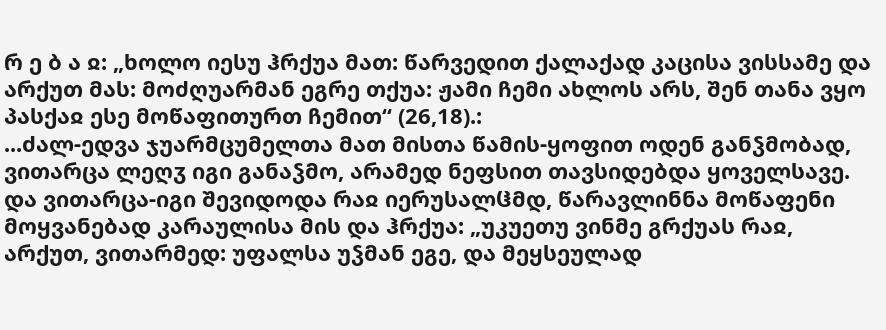რ ე ბ ა ჲ: „ხოლო იესუ ჰრქუა მათ: წარვედით ქალაქად კაცისა ვისსამე და არქუთ მას: მოძღუარმან ეგრე თქუა: ჟამი ჩემი ახლოს არს, შენ თანა ვყო პასქაჲ ესე მოწაფითურთ ჩემით“ (26,18).:
...ძალ-ედვა ჯუარმცუმელთა მათ მისთა წამის-ყოფით ოდენ განჴმობად, ვითარცა ლეღჳ იგი განაჴმო, არამედ ნეფსით თავსიდებდა ყოველსავე.
და ვითარცა-იგი შევიდოდა რაჲ იერუსალჱმდ, წარავლინნა მოწაფენი მოყვანებად კარაულისა მის და ჰრქუა: „უკუეთუ ვინმე გრქუას რაჲ, არქუთ, ვითარმედ: უფალსა უჴმან ეგე, და მეყსეულად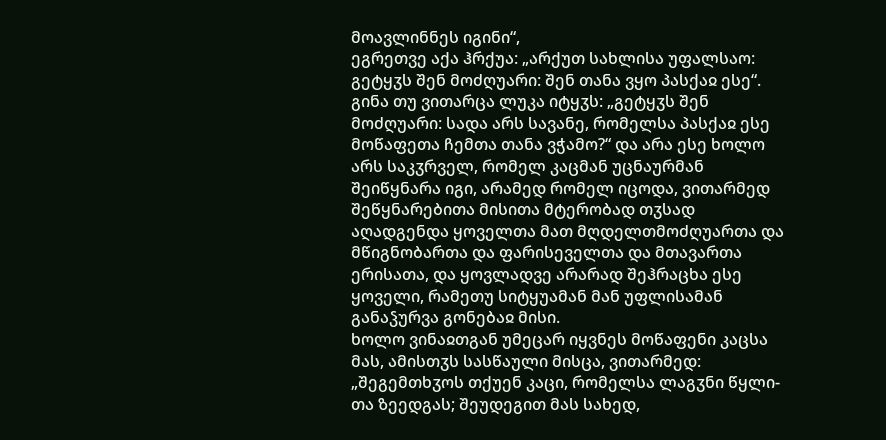მოავლინნეს იგინი“,
ეგრეთვე აქა ჰრქუა: „არქუთ სახლისა უფალსაო: გეტყჳს შენ მოძღუარი: შენ თანა ვყო პასქაჲ ესე“. გინა თუ ვითარცა ლუკა იტყჳს: „გეტყჳს შენ მოძღუარი: სადა არს სავანე, რომელსა პასქაჲ ესე მოწაფეთა ჩემთა თანა ვჭამო?“ და არა ესე ხოლო არს საკჳრველ, რომელ კაცმან უცნაურმან შეიწყნარა იგი, არამედ რომელ იცოდა, ვითარმედ შეწყნარებითა მისითა მტერობად თჳსად აღადგენდა ყოველთა მათ მღდელთმოძღუართა და მწიგნობართა და ფარისეველთა და მთავართა ერისათა, და ყოვლადვე არარად შეჰრაცხა ესე ყოველი, რამეთუ სიტყუამან მან უფლისამან განაჴურვა გონებაჲ მისი.
ხოლო ვინაჲთგან უმეცარ იყვნეს მოწაფენი კაცსა მას, ამისთჳს სასწაული მისცა, ვითარმედ: „შეგემთხჳოს თქუენ კაცი, რომელსა ლაგჳნი წყლი-თა ზეედგას; შეუდეგით მას სახედ,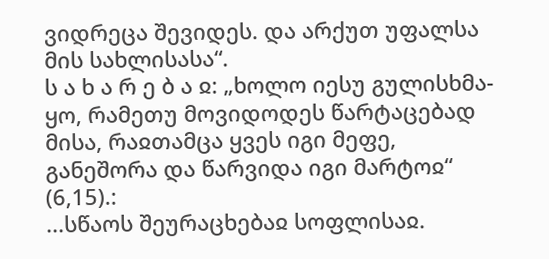ვიდრეცა შევიდეს. და არქუთ უფალსა მის სახლისასა“.
ს ა ხ ა რ ე ბ ა ჲ: „ხოლო იესუ გულისხმა-ყო, რამეთუ მოვიდოდეს წარტაცებად მისა, რაჲთამცა ყვეს იგი მეფე, განეშორა და წარვიდა იგი მარტოჲ“ (6,15).:
...სწაოს შეურაცხებაჲ სოფლისაჲ.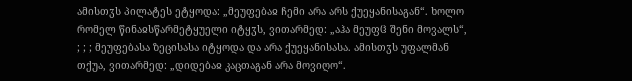ამისთჳს პილატეს ეტყოდა: „მეუფებაჲ ჩემი არა არს ქუეყანისაგან“. ხოლო რომელ წინაჲსწარმეტყუელი იტყჳს, ვითარმედ: „აჰა მეუფჱ შენი მოვალს“, ; ; ; მეუფებასა ზეცისასა იტყოდა და არა ქუეყანისასა. ამისთჳს უფალმან თქუა, ვითარმედ: „დიდებაჲ კაცთაგან არა მოვიღო“.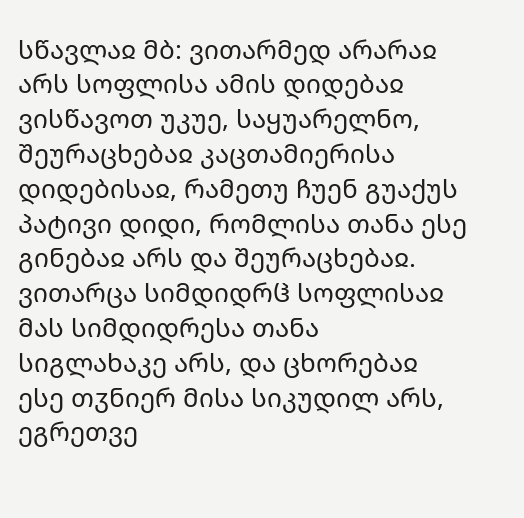სწავლაჲ მბ: ვითარმედ არარაჲ არს სოფლისა ამის დიდებაჲ
ვისწავოთ უკუე, საყუარელნო, შეურაცხებაჲ კაცთამიერისა დიდებისაჲ, რამეთუ ჩუენ გუაქუს პატივი დიდი, რომლისა თანა ესე გინებაჲ არს და შეურაცხებაჲ. ვითარცა სიმდიდრჱ სოფლისაჲ მას სიმდიდრესა თანა სიგლახაკე არს, და ცხორებაჲ ესე თჳნიერ მისა სიკუდილ არს, ეგრეთვე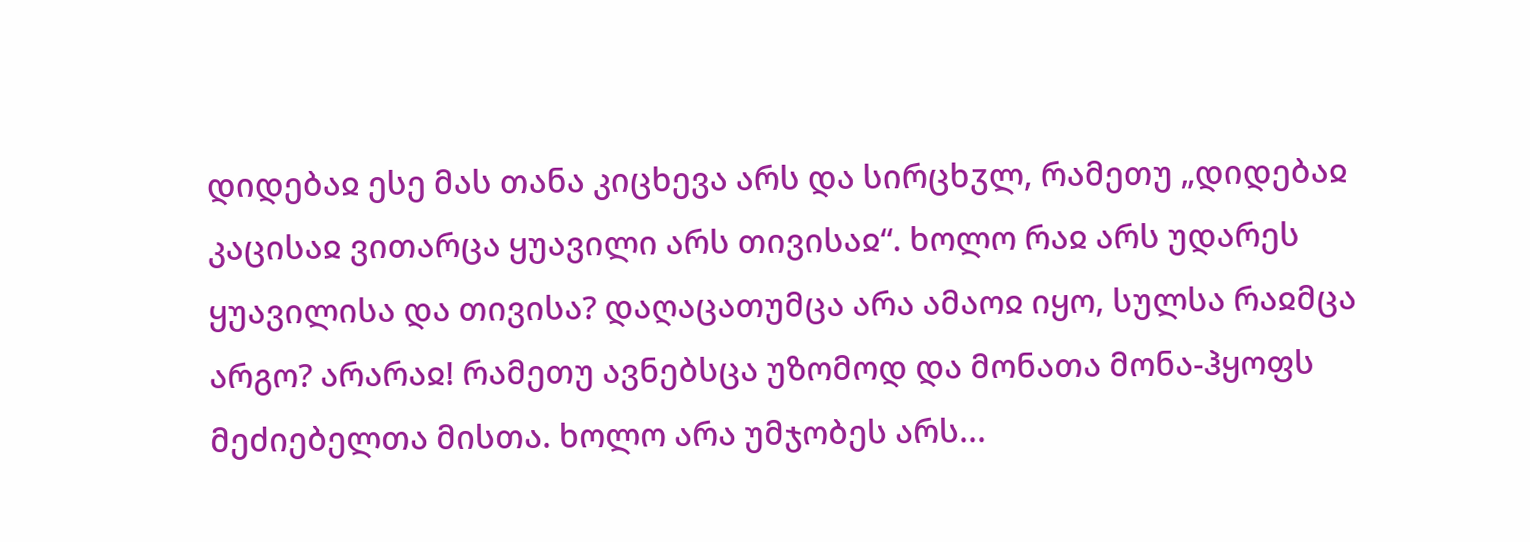დიდებაჲ ესე მას თანა კიცხევა არს და სირცხჳლ, რამეთუ „დიდებაჲ კაცისაჲ ვითარცა ყუავილი არს თივისაჲ“. ხოლო რაჲ არს უდარეს ყუავილისა და თივისა? დაღაცათუმცა არა ამაოჲ იყო, სულსა რაჲმცა არგო? არარაჲ! რამეთუ ავნებსცა უზომოდ და მონათა მონა-ჰყოფს მეძიებელთა მისთა. ხოლო არა უმჯობეს არს...